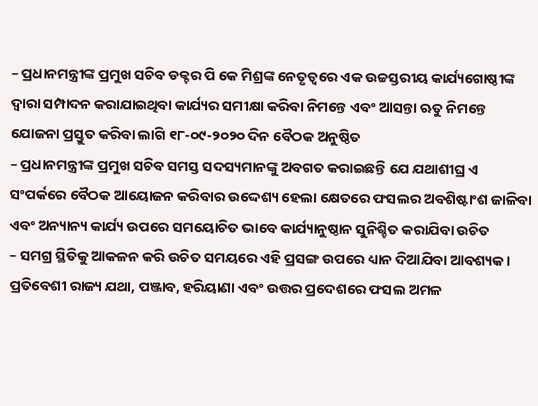– ପ୍ରଧାନମନ୍ତ୍ରୀଙ୍କ ପ୍ରମୁଖ ସଚିବ ଡକ୍ଟର ପି କେ ମିଶ୍ରଙ୍କ ନେତୃତ୍ୱରେ ଏକ ଉଚ୍ଚସ୍ତରୀୟ କାର୍ଯ୍ୟଗୋଷ୍ଠୀଙ୍କ ଦ୍ୱାରା ସମ୍ପାଦନ କରାଯାଇଥିବା କାର୍ଯ୍ୟର ସମୀକ୍ଷା କରିବା ନିମନ୍ତେ ଏବଂ ଆସନ୍ତା ଋତୁ ନିମନ୍ତେ ଯୋଜନା ପ୍ରସ୍ତୁତ କରିବା ଲାଗି ୧୮-୦୯-୨୦୨୦ ଦିନ ବୈଠକ ଅନୁଷ୍ଠିତ
– ପ୍ରଧାନମନ୍ତ୍ରୀଙ୍କ ପ୍ରମୁଖ ସଚିବ ସମସ୍ତ ସଦସ୍ୟମାନଙ୍କୁ ଅବଗତ କରାଇଛନ୍ତି ଯେ ଯଥାଶୀଘ୍ର ଏ ସଂପର୍କରେ ବୈଠକ ଆୟୋଜନ କରିବାର ଉଦ୍ଦେଶ୍ୟ ହେଲା କ୍ଷେତରେ ଫସଲର ଅବଶିଷ୍ଟାଂଶ ଜାଳିବା ଏବଂ ଅନ୍ୟାନ୍ୟ କାର୍ଯ୍ୟ ଉପରେ ସମୟୋଚିତ ଭାବେ କାର୍ଯ୍ୟାନୁଷ୍ଠାନ ସୁନିଶ୍ଚିତ କରାଯିବା ଉଚିତ
– ସମଗ୍ର ସ୍ଥିତିକୁ ଆକଳନ କରି ଉଚିତ ସମୟରେ ଏହି ପ୍ରସଙ୍ଗ ଉପରେ ଧ୍ୟାନ ଦିଆଯିବା ଆବଶ୍ୟକ। ପ୍ରତିବେଶୀ ରାଜ୍ୟ ଯଥା, ପଞ୍ଜାବ, ହରିୟାଣା ଏବଂ ଉତ୍ତର ପ୍ରଦେଶରେ ଫସଲ ଅମଳ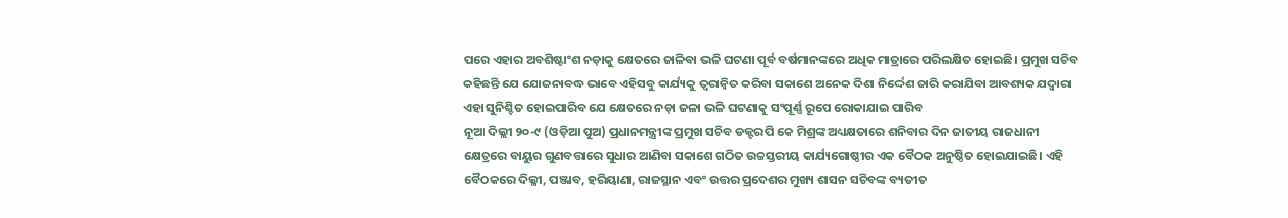ପରେ ଏହାର ଅବଶିଷ୍ଟାଂଶ ନଡ଼ାକୁ କ୍ଷେତରେ ଜାଳିବା ଭଳି ଘଟଣା ପୂର୍ବ ବର୍ଷମାନଙ୍କରେ ଅଧିକ ମାତ୍ରାରେ ପରିଲକ୍ଷିତ ହୋଇଛି। ପ୍ରମୁଖ ସଚିବ କହିଛନ୍ତି ଯେ ଯୋଜନାବଦ୍ଧ ଭାବେ ଏହିସବୁ କାର୍ଯ୍ୟକୁ ତ୍ୱରାନ୍ୱିତ କରିବା ସକାଶେ ଅନେକ ଦିଶା ନିର୍ଦ୍ଦେଶ ଜାରି କରାଯିବା ଆବଶ୍ୟକ ଯଦ୍ୱାରା ଏହା ସୁନିଶ୍ଚିତ ହୋଇପାରିବ ଯେ କ୍ଷେତରେ ନଡ଼ା ଜଳା ଭଳି ଘଟଣାକୁ ସଂପୂର୍ଣ୍ଣ ରୂପେ ରୋକାଯାଇ ପାରିବ
ନୂଆ ଦିଲ୍ଲୀ ୨୦-୯ (ଓଡ଼ିଆ ପୁଅ) ପ୍ରଧାନମନ୍ତ୍ରୀଙ୍କ ପ୍ରମୁଖ ସଚିବ ଡକ୍ଟର ପି କେ ମିଶ୍ରଙ୍କ ଅଧ୍ୟକ୍ଷତାରେ ଶନିବାର ଦିନ ଜାତୀୟ ରାଜଧାନୀ କ୍ଷେତ୍ରରେ ବାୟୁର ଗୁଣବତ୍ତାରେ ସୁଧାର ଆଣିବା ସକାଶେ ଗଠିତ ଉଚ୍ଚସ୍ତରୀୟ କାର୍ଯ୍ୟଗୋଷ୍ଠୀର ଏକ ବୈଠକ ଅନୁଷ୍ଠିତ ହୋଇଯାଇଛି। ଏହି ବୈଠକରେ ଦିଲ୍ଳୀ, ପଞ୍ଜାବ, ହରିୟାଣା, ରାଜସ୍ଥାନ ଏବଂ ଉତ୍ତର ପ୍ରଦେଶର ମୁଖ୍ୟ ଶାସନ ସଚିବଙ୍କ ବ୍ୟତୀତ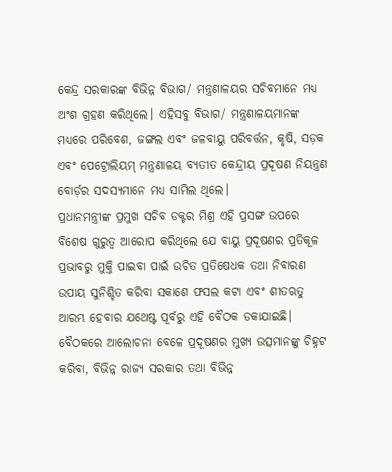କେନ୍ଦ୍ର ସରକାରଙ୍କ ବିଭିନ୍ନ ବିଭାଗ/ ମନ୍ତ୍ରଣାଳୟର ସଚିବମାନେ ମଧ୍ୟ ଅଂଶ ଗ୍ରହଣ କରିଥିଲେ। ଏହିସବୁ ବିଭାଗ/ ମନ୍ତ୍ରଣାଳୟମାନଙ୍କ ମଧ୍ୟରେ ପରିବେଶ, ଜଙ୍ଗଲ ଏବଂ ଜଳବାୟୁ ପରିବର୍ତ୍ତନ, କୃଷି, ସଡ଼କ ଏବଂ ପେଟ୍ରୋଲିୟମ୍ ମନ୍ତ୍ରଣାଳୟ ବ୍ୟତୀତ କେନ୍ଦ୍ରୀୟ ପ୍ରଦୂଷଣ ନିୟନ୍ତ୍ରଣ ବୋର୍ଡ଼ର ସଦସ୍ୟମାନେ ମଧ୍ୟ ସାମିଲ ଥିଲେ।
ପ୍ରଧାନମନ୍ତ୍ରୀଙ୍କ ପ୍ରମୁଖ ସଚିବ ଡକ୍ଟର ମିଶ୍ର ଏହି ପ୍ରସଙ୍ଗ ଉପରେ ବିଶେଷ ଗୁରୁତ୍ୱ ଆରୋପ କରିଥିଲେ ଯେ ବାୟୁ ପ୍ରଦୂଷଣର ପ୍ରତିକୂଳ ପ୍ରଭାବରୁ ମୁକ୍ତି ପାଇବା ପାଇଁ ଉଚିତ ପ୍ରତିଷେଧକ ତଥା ନିବାରଣ ଉପାୟ ସୁନିଶ୍ଚିତ କରିବା ସକାଶେ ଫସଲ କଟା ଏବଂ ଶୀତଋତୁ ଆରମ୍ଭ ହେବାର ଯଥେଷ୍ଟ ପୂର୍ବରୁ ଏହି ବୈଠକ ଡକାଯାଇଛି।
ବୈଠକରେ ଆଲୋଚନା ବେଳେ ପ୍ରଦୂଷଣର ମୁଖ୍ୟ ଉତ୍ସମାନଙ୍କୁ ଚିହ୍ନଟ କରିବା, ବିଭିନ୍ନ ରାଜ୍ୟ ସରକାର ତଥା ବିଭିନ୍ନ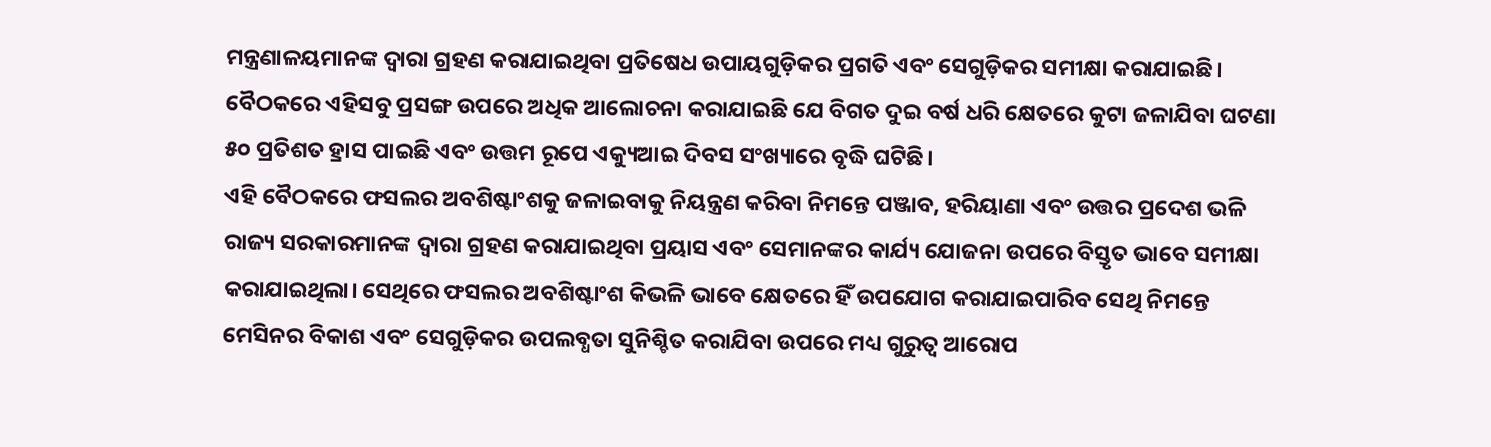ମନ୍ତ୍ରଣାଳୟମାନଙ୍କ ଦ୍ୱାରା ଗ୍ରହଣ କରାଯାଇଥିବା ପ୍ରତିଷେଧ ଉପାୟଗୁଡ଼ିକର ପ୍ରଗତି ଏବଂ ସେଗୁଡ଼ିକର ସମୀକ୍ଷା କରାଯାଇଛି। ବୈଠକରେ ଏହିସବୁ ପ୍ରସଙ୍ଗ ଉପରେ ଅଧିକ ଆଲୋଚନା କରାଯାଇଛି ଯେ ବିଗତ ଦୁଇ ବର୍ଷ ଧରି କ୍ଷେତରେ କୁଟା ଜଳାଯିବା ଘଟଣା ୫୦ ପ୍ରତିଶତ ହ୍ରାସ ପାଇଛି ଏବଂ ଉତ୍ତମ ରୂପେ ଏକ୍ୟୁଆଇ ଦିବସ ସଂଖ୍ୟାରେ ବୃଦ୍ଧି ଘଟିଛି।
ଏହି ବୈଠକରେ ଫସଲର ଅବଶିଷ୍ଟାଂଶକୁ ଜଳାଇବାକୁ ନିୟନ୍ତ୍ରଣ କରିବା ନିମନ୍ତେ ପଞ୍ଜାବ, ହରିୟାଣା ଏବଂ ଉତ୍ତର ପ୍ରଦେଶ ଭଳି ରାଜ୍ୟ ସରକାରମାନଙ୍କ ଦ୍ୱାରା ଗ୍ରହଣ କରାଯାଇଥିବା ପ୍ରୟାସ ଏବଂ ସେମାନଙ୍କର କାର୍ଯ୍ୟ ଯୋଜନା ଉପରେ ବିସ୍ତୃତ ଭାବେ ସମୀକ୍ଷା କରାଯାଇଥିଲା। ସେଥିରେ ଫସଲର ଅବଶିଷ୍ଟାଂଶ କିଭଳି ଭାବେ କ୍ଷେତରେ ହିଁ ଉପଯୋଗ କରାଯାଇପାରିବ ସେଥି ନିମନ୍ତେ ମେସିନର ବିକାଶ ଏବଂ ସେଗୁଡ଼ିକର ଉପଲବ୍ଧତା ସୁନିଶ୍ଚିତ କରାଯିବା ଉପରେ ମଧ୍ୟ ଗୁରୁତ୍ୱ ଆରୋପ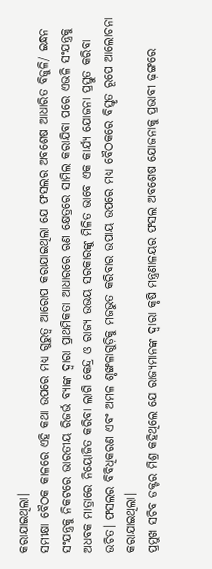କରାଯାଇଥିଲା।
ସମୀକ୍ଷା ବୈଠକ କାଳରେ ଏହି କଥା ଉପରେ ମଧ୍ୟ ଗୁରୁତ୍ୱ ଆରୋପ କରାଯାଇଥିଲା ଯେ ଫସଲର ଅବଶେଷ ଆଧାରିତ ବିଜୁଳି/ ଇନ୍ଧନ ସଂଯନ୍ତ୍ରକୁ ନିକଟରେ ଭାରତୀୟ ରିଜର୍ଭ ବ୍ୟାଙ୍କ ଦ୍ୱାରା ପ୍ରାଥମିକତା ଆଧାରରେ ଋଣ କ୍ଷେତ୍ରରେ ସାମିଲ କରାଯିବା ପରେ ଏଭଳି ସଂଯନ୍ତ୍ରକୁ ଅଧବକ ମାତ୍ରାରେ ନିୟୋଜିତ କରିବା ଲାଗି କେନ୍ଦ୍ର ଓ ରାଜ୍ୟ ଉଭୟ ସରକାରଙ୍କୁ ମିଳିତ ଭାବେ ଏକ କାର୍ଯ୍ୟ ଯୋଜନା ପ୍ରସ୍ତୁତ କରିବା ଉଚିତ। ଫସଲର ବିବିଧିକରଣ ଏବଂ ଅମଳ ଶୃଙ୍ଖଳାଗୁଡ଼ିକୁ ମଜଭୁତ କରିବାର ଉପାୟ ଉପରେ ମଧ୍ୟ ବୈଠକରେ ବିସ୍ତୃତ ରୂପେ ଆଲୋଚନା କରାଯାଇଥିଲା।
ପ୍ରମୁଖ ସଚିବ ଡକ୍ଟର ମିଶ୍ର କହିଥିଲେ ଯେ ରାଜ୍ୟମାନଙ୍କ ଦ୍ୱାରା କୃଷି ମନ୍ତ୍ରଣାଳୟର ଫସଲ ଅବଶେଷ ଯୋଜନାକୁ ପ୍ରଭାବୀ ଢ଼ଙ୍ଗରେ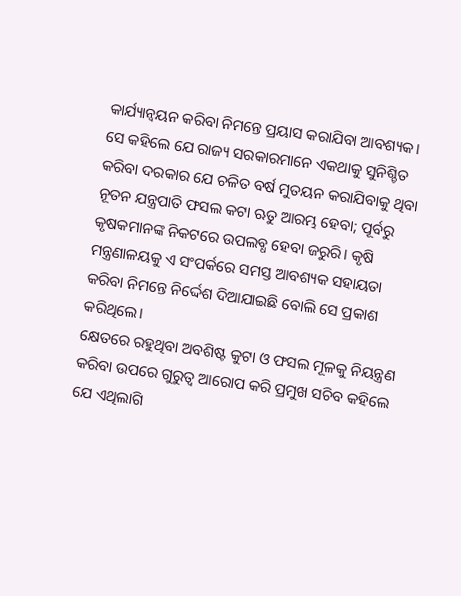କାର୍ଯ୍ୟାନ୍ୱୟନ କରିବା ନିମନ୍ତେ ପ୍ରୟାସ କରାଯିବା ଆବଶ୍ୟକ। ସେ କହିଲେ ଯେ ରାଜ୍ୟ ସରକାରମାନେ ଏକଥାକୁ ସୁନିଶ୍ଚିତ କରିବା ଦରକାର ଯେ ଚଳିତ ବର୍ଷ ମୁତୟନ କରାଯିବାକୁ ଥିବା ନୂତନ ଯନ୍ତ୍ରପାତି ଫସଲ କଟା ଋତୁ ଆରମ୍ଭ ହେବା; ପୂର୍ବରୁ କୃଷକମାନଙ୍କ ନିକଟରେ ଉପଲବ୍ଧ ହେବା ଜରୁରି। କୃଷି ମନ୍ତ୍ରଣାଳୟକୁ ଏ ସଂପର୍କରେ ସମସ୍ତ ଆବଶ୍ୟକ ସହାୟତା କରିବା ନିମନ୍ତେ ନିର୍ଦ୍ଦେଶ ଦିଆଯାଇଛି ବୋଲି ସେ ପ୍ରକାଶ କରିଥିଲେ।
କ୍ଷେତରେ ରହୁଥିବା ଅବଶିଷ୍ଟ କୁଟା ଓ ଫସଲ ମୂଳକୁ ନିୟନ୍ତ୍ରଣ କରିବା ଉପରେ ଗୁରୁତ୍ୱ ଆରୋପ କରି ପ୍ରମୁଖ ସଚିବ କହିଲେ ଯେ ଏଥିଲାଗି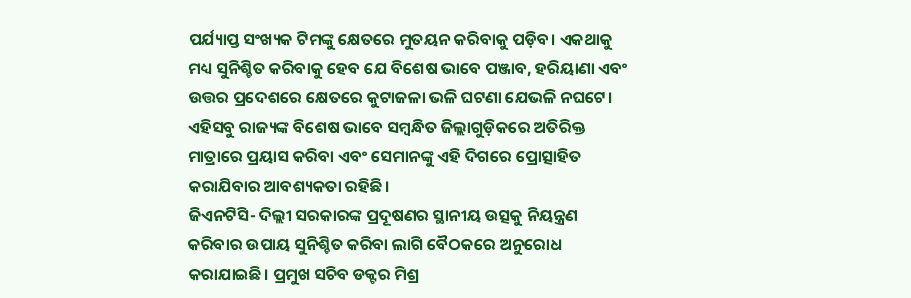ପର୍ଯ୍ୟାପ୍ତ ସଂଖ୍ୟକ ଟିମଙ୍କୁ କ୍ଷେତରେ ମୁତୟନ କରିବାକୁ ପଡ଼ିବ। ଏକଥାକୁ ମଧ୍ୟ ସୁନିଶ୍ଚିତ କରିବାକୁ ହେବ ଯେ ବିଶେଷ ଭାବେ ପଞ୍ଜାବ, ହରିୟାଣା ଏବଂ ଉତ୍ତର ପ୍ରଦେଶରେ କ୍ଷେତରେ କୁଟାଜଳା ଭଳି ଘଟଣା ଯେଭଳି ନଘଟେ। ଏହିସବୁ ରାଜ୍ୟଙ୍କ ବିଶେଷ ଭାବେ ସମ୍ବନ୍ଧିତ ଜିଲ୍ଲାଗୁଡ଼ିକରେ ଅତିରିକ୍ତ ମାତ୍ରାରେ ପ୍ରୟାସ କରିବା ଏବଂ ସେମାନଙ୍କୁ ଏହି ଦିଗରେ ପ୍ରୋତ୍ସାହିତ କରାଯିବାର ଆବଶ୍ୟକତା ରହିଛି।
ଜିଏନଟିସି- ଦିଲ୍ଲୀ ସରକାରଙ୍କ ପ୍ରଦୂଷଣର ସ୍ଥାନୀୟ ଉତ୍ସକୁ ନିୟନ୍ତ୍ରଣ କରିବାର ଉପାୟ ସୁନିଶ୍ଚିତ କରିବା ଲାଗି ବୈଠକରେ ଅନୁରୋଧ କରାଯାଇଛି। ପ୍ରମୁଖ ସଚିବ ଡକ୍ଟର ମିଶ୍ର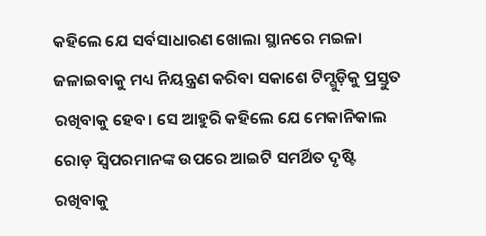କହିଲେ ଯେ ସର୍ବସାଧାରଣ ଖୋଲା ସ୍ଥାନରେ ମଇଳା ଜଳାଇବାକୁ ମଧ୍ୟ ନିୟନ୍ତ୍ରଣ କରିବା ସକାଶେ ଟିମ୍ଗୁଡ଼ିକୁ ପ୍ରସ୍ତୁତ ରଖିବାକୁ ହେବ। ସେ ଆହୁରି କହିଲେ ଯେ ମେକାନିକାଲ ରୋଡ଼ ସ୍ୱିପରମାନଙ୍କ ଉପରେ ଆଇଟି ସମର୍ଥିତ ଦୃଷ୍ଟି ରଖିବାକୁ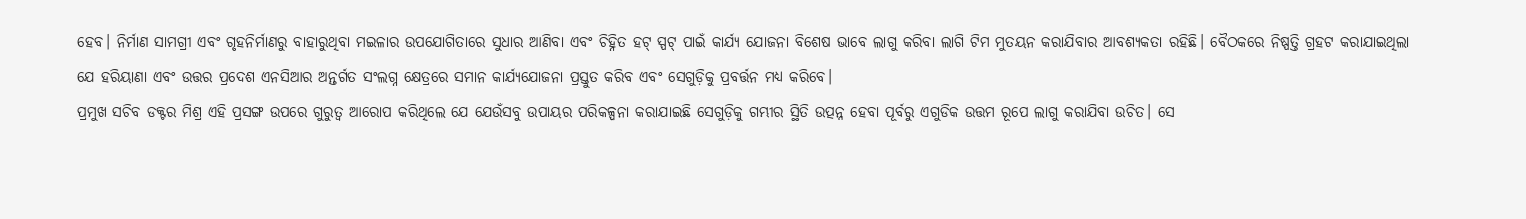ହେବ। ନିର୍ମାଣ ସାମଗ୍ରୀ ଏବଂ ଗୃହନିର୍ମାଣରୁ ବାହାରୁଥିବା ମଇଳାର ଉପଯୋଗିତାରେ ସୁଧାର ଆଣିବା ଏବଂ ଚିହ୍ନିତ ହଟ୍ ସ୍ପଟ୍ ପାଇଁ କାର୍ଯ୍ୟ ଯୋଜନା ବିଶେଷ ଭାବେ ଲାଗୁ କରିବା ଲାଗି ଟିମ ମୁତୟନ କରାଯିବାର ଆବଶ୍ୟକତା ରହିଛି। ବୈଠକରେ ନିଷ୍ପତ୍ତି ଗ୍ରହଟ କରାଯାଇଥିଲା ଯେ ହରିୟାଣା ଏବଂ ଉତ୍ତର ପ୍ରଦେଶ ଏନସିଆର ଅନ୍ତର୍ଗତ ସଂଲଗ୍ନ କ୍ଷେତ୍ରରେ ସମାନ କାର୍ଯ୍ୟଯୋଜନା ପ୍ରସ୍ତୁତ କରିବ ଏବଂ ସେଗୁଡ଼ିକୁ ପ୍ରବର୍ତ୍ତନ ମଧ୍ୟ କରିବେ।
ପ୍ରମୁଖ ସଚିବ ଡକ୍ଟର ମିଶ୍ର ଏହି ପ୍ରସଙ୍ଗ ଉପରେ ଗୁରୁତ୍ୱ ଆରୋପ କରିଥିଲେ ଯେ ଯେଉଁସବୁ ଉପାୟର ପରିକଳ୍ପନା କରାଯାଇଛି ସେଗୁଡ଼ିକୁ ଗମ୍ଭୀର ସ୍ଥିତି ଉତ୍ପନ୍ନ ହେବା ପୂର୍ବରୁ ଏଗୁଡିକ ଉତ୍ତମ ରୂପେ ଲାଗୁ କରାଯିବା ଉଚିତ। ସେ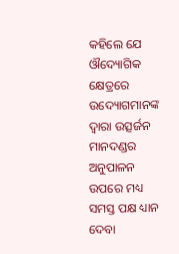କହିଲେ ଯେ ଔଦ୍ୟୋଗିକ କ୍ଷେତ୍ରରେ ଉଦ୍ୟୋଗମାନଙ୍କ ଦ୍ୱାରା ଉତ୍ସର୍ଜନ ମାନଦଣ୍ଡର ଅନୁପାଳନ ଉପରେ ମଧ୍ୟ ସମସ୍ତ ପକ୍ଷ ଧ୍ୟାନ ଦେବା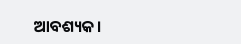ଆବଶ୍ୟକ।